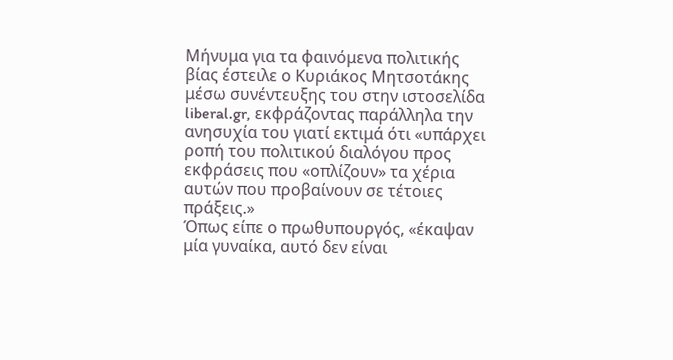Μήνυμα για τα φαινόμενα πολιτικής βίας έστειλε ο Κυριάκος Μητσοτάκης μέσω συνέντευξης του στην ιστοσελίδα liberal.gr, εκφράζοντας παράλληλα την ανησυχία του γιατί εκτιμά ότι «υπάρχει ροπή του πολιτικού διαλόγου προς εκφράσεις που «οπλίζουν» τα χέρια αυτών που προβαίνουν σε τέτοιες πράξεις.»
Όπως είπε ο πρωθυπουργός, «έκαψαν μία γυναίκα, αυτό δεν είναι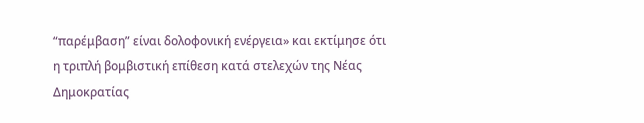“παρέμβαση” είναι δολοφονική ενέργεια» και εκτίμησε ότι η τριπλή βομβιστική επίθεση κατά στελεχών της Νέας Δημοκρατίας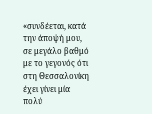«συνδέεται, κατά την άποψή μου, σε μεγάλο βαθμό με το γεγονός ότι στη Θεσσαλονίκη έχει γίνει μία πολύ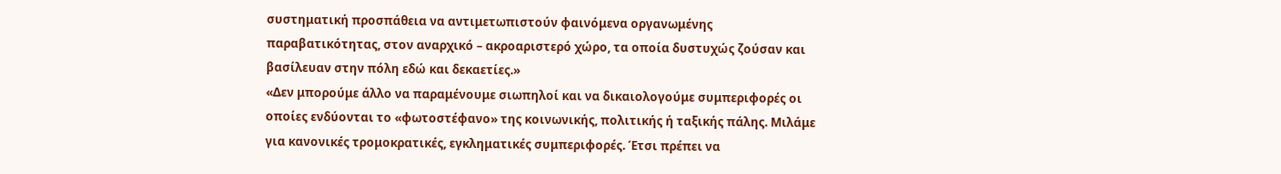συστηματική προσπάθεια να αντιμετωπιστούν φαινόμενα οργανωμένης παραβατικότητας, στον αναρχικό – ακροαριστερό χώρο, τα οποία δυστυχώς ζούσαν και βασίλευαν στην πόλη εδώ και δεκαετίες.»
«Δεν μπορούμε άλλο να παραμένουμε σιωπηλοί και να δικαιολογούμε συμπεριφορές οι οποίες ενδύονται το «φωτοστέφανο» της κοινωνικής, πολιτικής ή ταξικής πάλης. Μιλάμε για κανονικές τρομοκρατικές, εγκληματικές συμπεριφορές. Έτσι πρέπει να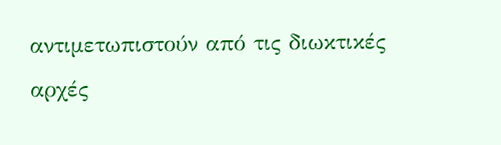αντιμετωπιστούν από τις διωκτικές αρχές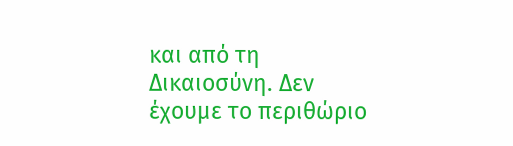και από τη Δικαιοσύνη. Δεν έχουμε το περιθώριο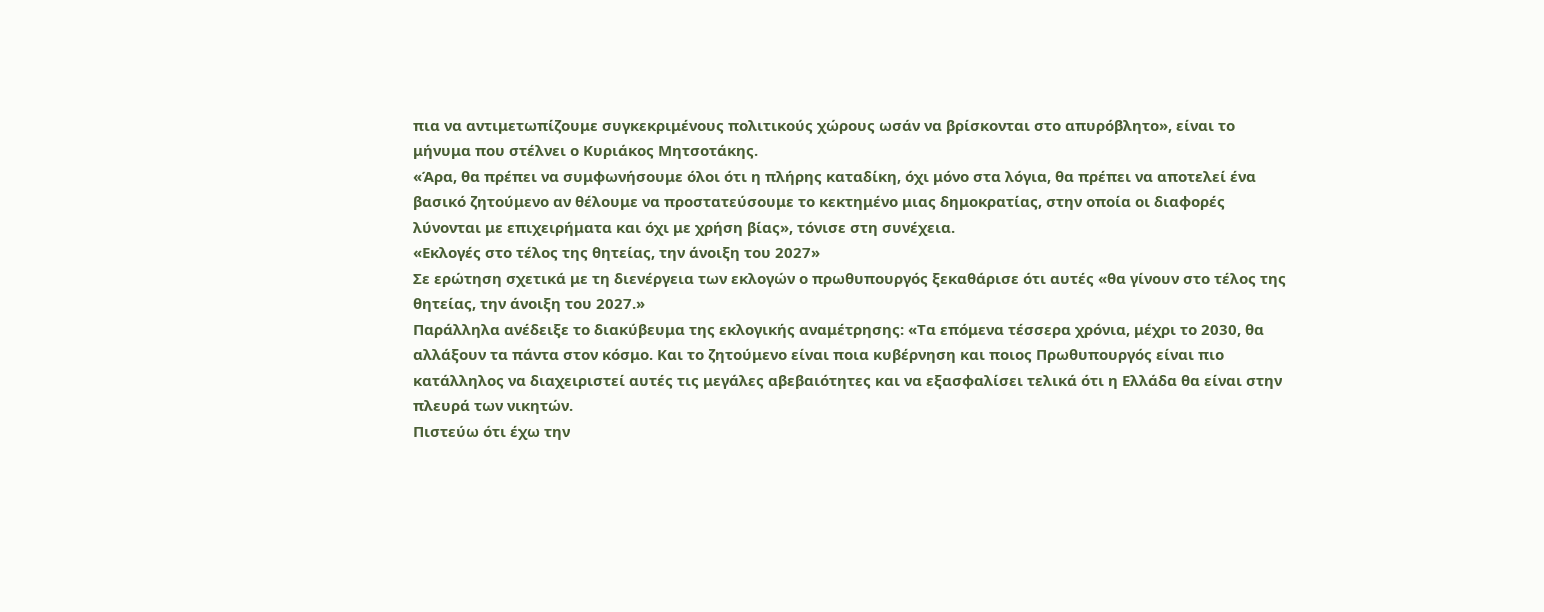πια να αντιμετωπίζουμε συγκεκριμένους πολιτικούς χώρους ωσάν να βρίσκονται στο απυρόβλητο», είναι το μήνυμα που στέλνει ο Κυριάκος Μητσοτάκης.
«Άρα, θα πρέπει να συμφωνήσουμε όλοι ότι η πλήρης καταδίκη, όχι μόνο στα λόγια, θα πρέπει να αποτελεί ένα βασικό ζητούμενο αν θέλουμε να προστατεύσουμε το κεκτημένο μιας δημοκρατίας, στην οποία οι διαφορές λύνονται με επιχειρήματα και όχι με χρήση βίας», τόνισε στη συνέχεια.
«Εκλογές στο τέλος της θητείας, την άνοιξη του 2027»
Σε ερώτηση σχετικά με τη διενέργεια των εκλογών ο πρωθυπουργός ξεκαθάρισε ότι αυτές «θα γίνουν στο τέλος της θητείας, την άνοιξη του 2027.»
Παράλληλα ανέδειξε το διακύβευμα της εκλογικής αναμέτρησης: «Τα επόμενα τέσσερα χρόνια, μέχρι το 2030, θα αλλάξουν τα πάντα στον κόσμο. Και το ζητούμενο είναι ποια κυβέρνηση και ποιος Πρωθυπουργός είναι πιο κατάλληλος να διαχειριστεί αυτές τις μεγάλες αβεβαιότητες και να εξασφαλίσει τελικά ότι η Ελλάδα θα είναι στην πλευρά των νικητών.
Πιστεύω ότι έχω την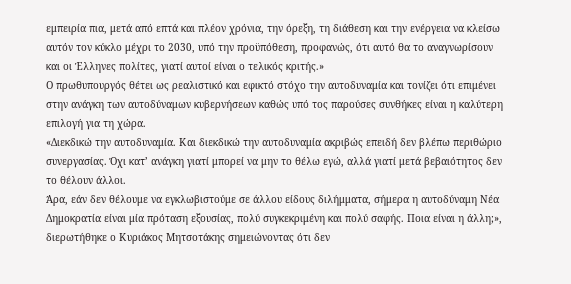εμπειρία πια, μετά από επτά και πλέον χρόνια, την όρεξη, τη διάθεση και την ενέργεια να κλείσω αυτόν τον κύκλο μέχρι το 2030, υπό την προϋπόθεση, προφανώς, ότι αυτό θα το αναγνωρίσουν και οι Έλληνες πολίτες, γιατί αυτοί είναι ο τελικός κριτής.»
Ο πρωθυπουργός θέτει ως ρεαλιστικό και εφικτό στόχο την αυτοδυναμία και τονίζει ότι επιμένει στην ανάγκη των αυτοδύναμων κυβερνήσεων καθώς υπό τος παρούσες συνθήκες είναι η καλύτερη επιλογή για τη χώρα.
«Διεκδικώ την αυτοδυναμία. Και διεκδικώ την αυτοδυναμία ακριβώς επειδή δεν βλέπω περιθώριο συνεργασίας. Όχι κατ’ ανάγκη γιατί μπορεί να μην το θέλω εγώ, αλλά γιατί μετά βεβαιότητος δεν το θέλουν άλλοι.
Άρα, εάν δεν θέλουμε να εγκλωβιστούμε σε άλλου είδους διλήμματα, σήμερα η αυτοδύναμη Νέα Δημοκρατία είναι μία πρόταση εξουσίας, πολύ συγκεκριμένη και πολύ σαφής. Ποια είναι η άλλη;», διερωτήθηκε ο Κυριάκος Μητσοτάκης σημειώνοντας ότι δεν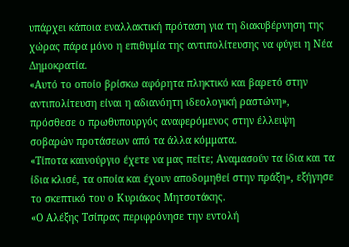υπάρχει κάποια εναλλακτική πρόταση για τη διακυβέρνηση της χώρας πάρα μόνο η επιθυμία της αντιπολίτευσης να φύγει η Νέα Δημοκρατία.
«Αυτό το οποίο βρίσκω αφόρητα πληκτικό και βαρετό στην αντιπολίτευση είναι η αδιανόητη ιδεολογική ραστώνη», πρόσθεσε ο πρωθυπουργός αναφερόμενος στην έλλειψη σοβαρών προτάσεων από τα άλλα κόμματα.
«Τίποτα καινούργιο έχετε να μας πείτε; Αναμασούν τα ίδια και τα ίδια κλισέ, τα οποία και έχουν αποδομηθεί στην πράξη», εξήγησε το σκεπτικό του ο Κυριάκος Μητσοτάκης.
«Ο Αλέξης Τσίπρας περιφρόνησε την εντολή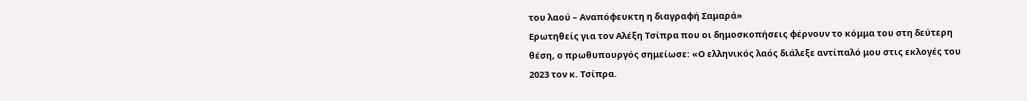του λαού – Αναπόφευκτη η διαγραφή Σαμαρά»
Ερωτηθείς για τον Αλέξη Τσίπρα που οι δημοσκοπήσεις φέρνουν το κόμμα του στη δεύτερη θέση, ο πρωθυπουργός σημείωσε: «Ο ελληνικός λαός διάλεξε αντίπαλό μου στις εκλογές του 2023 τον κ. Τσίπρα.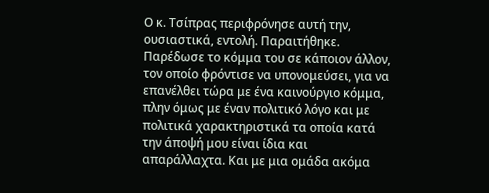Ο κ. Τσίπρας περιφρόνησε αυτή την, ουσιαστικά, εντολή. Παραιτήθηκε. Παρέδωσε το κόμμα του σε κάποιον άλλον, τον οποίο φρόντισε να υπονομεύσει, για να επανέλθει τώρα με ένα καινούργιο κόμμα, πλην όμως με έναν πολιτικό λόγο και με πολιτικά χαρακτηριστικά τα οποία κατά την άποψή μου είναι ίδια και απαράλλαχτα. Και με μια ομάδα ακόμα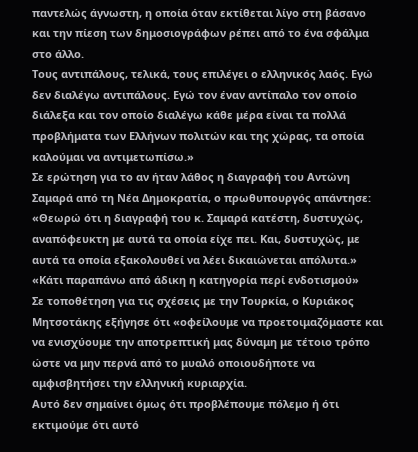παντελώς άγνωστη, η οποία όταν εκτίθεται λίγο στη βάσανο και την πίεση των δημοσιογράφων ρέπει από το ένα σφάλμα στο άλλο.
Τους αντιπάλους, τελικά, τους επιλέγει ο ελληνικός λαός. Εγώ δεν διαλέγω αντιπάλους. Εγώ τον έναν αντίπαλο τον οποίο διάλεξα και τον οποίο διαλέγω κάθε μέρα είναι τα πολλά προβλήματα των Ελλήνων πολιτών και της χώρας, τα οποία καλούμαι να αντιμετωπίσω.»
Σε ερώτηση για το αν ήταν λάθος η διαγραφή του Αντώνη Σαμαρά από τη Νέα Δημοκρατία, ο πρωθυπουργός απάντησε:
«Θεωρώ ότι η διαγραφή του κ. Σαμαρά κατέστη, δυστυχώς, αναπόφευκτη με αυτά τα οποία είχε πει. Και, δυστυχώς, με αυτά τα οποία εξακολουθεί να λέει δικαιώνεται απόλυτα.»
«Κάτι παραπάνω από άδικη η κατηγορία περί ενδοτισμού»
Σε τοποθέτηση για τις σχέσεις με την Τουρκία, ο Κυριάκος Μητσοτάκης εξήγησε ότι «οφείλουμε να προετοιμαζόμαστε και να ενισχύουμε την αποτρεπτική μας δύναμη με τέτοιο τρόπο ώστε να μην περνά από το μυαλό οποιουδήποτε να αμφισβητήσει την ελληνική κυριαρχία.
Αυτό δεν σημαίνει όμως ότι προβλέπουμε πόλεμο ή ότι εκτιμούμε ότι αυτό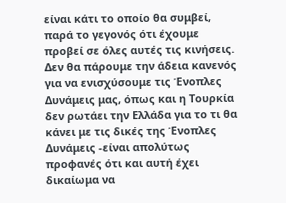είναι κάτι το οποίο θα συμβεί, παρά το γεγονός ότι έχουμε προβεί σε όλες αυτές τις κινήσεις. Δεν θα πάρουμε την άδεια κανενός για να ενισχύσουμε τις Ένοπλες Δυνάμεις μας, όπως και η Τουρκία δεν ρωτάει την Ελλάδα για το τι θα κάνει με τις δικές της Ένοπλες Δυνάμεις -είναι απολύτως προφανές ότι και αυτή έχει δικαίωμα να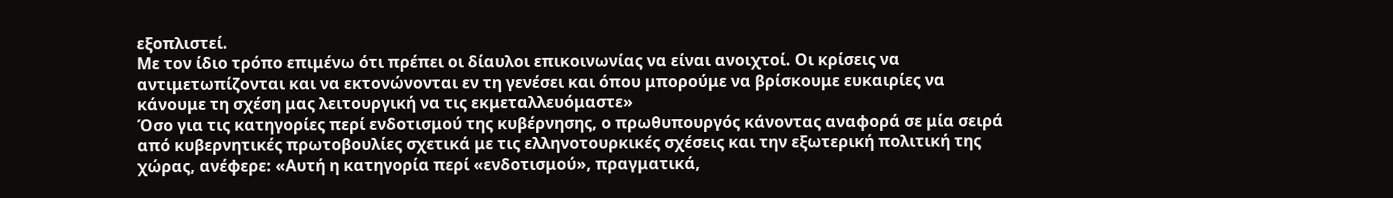εξοπλιστεί.
Με τον ίδιο τρόπο επιμένω ότι πρέπει οι δίαυλοι επικοινωνίας να είναι ανοιχτοί. Οι κρίσεις να αντιμετωπίζονται και να εκτονώνονται εν τη γενέσει και όπου μπορούμε να βρίσκουμε ευκαιρίες να κάνουμε τη σχέση μας λειτουργική να τις εκμεταλλευόμαστε»
Όσο για τις κατηγορίες περί ενδοτισμού της κυβέρνησης, ο πρωθυπουργός κάνοντας αναφορά σε μία σειρά από κυβερνητικές πρωτοβουλίες σχετικά με τις ελληνοτουρκικές σχέσεις και την εξωτερική πολιτική της χώρας, ανέφερε: «Αυτή η κατηγορία περί «ενδοτισμού», πραγματικά,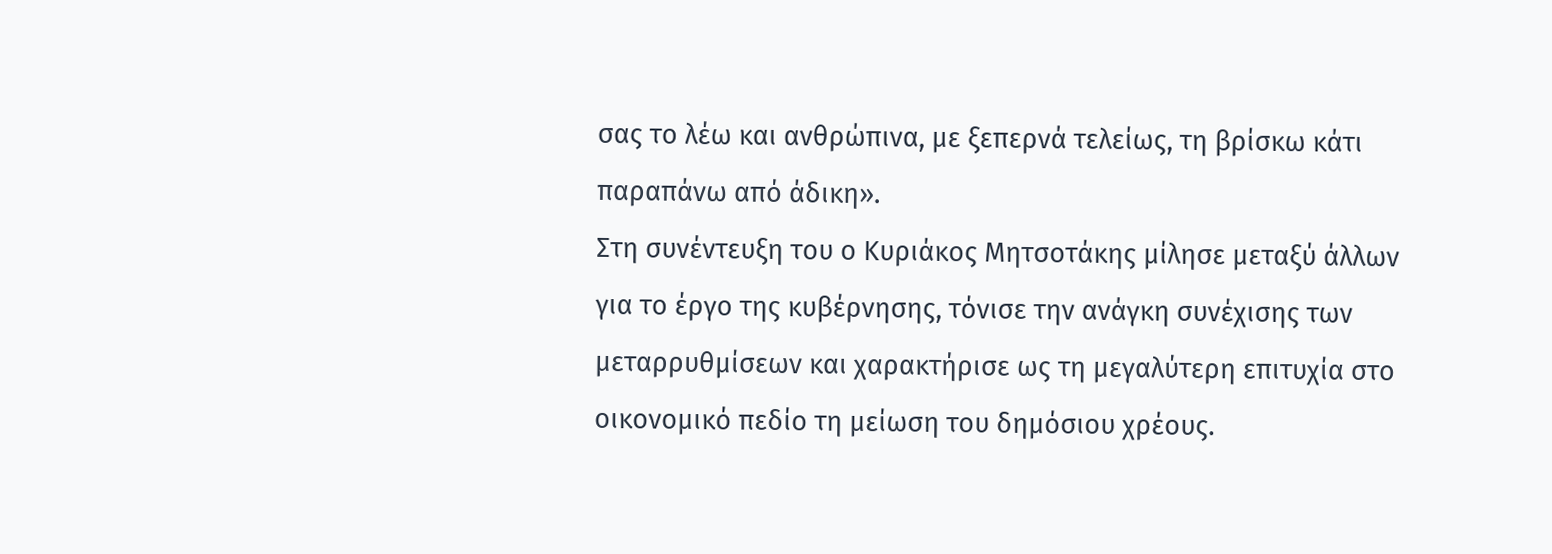σας το λέω και ανθρώπινα, με ξεπερνά τελείως, τη βρίσκω κάτι παραπάνω από άδικη».
Στη συνέντευξη του ο Κυριάκος Μητσοτάκης μίλησε μεταξύ άλλων για το έργο της κυβέρνησης, τόνισε την ανάγκη συνέχισης των μεταρρυθμίσεων και χαρακτήρισε ως τη μεγαλύτερη επιτυχία στο οικονομικό πεδίο τη μείωση του δημόσιου χρέους.